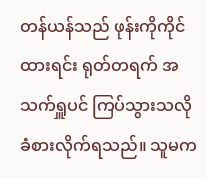တန်ယန်သည် ဖုန်းကိုကိုင်ထားရင်း ရုတ်တရက် အသက်ရှူပင် ကြပ်သွားသလို ခံစားလိုက်ရသည်။ သူမက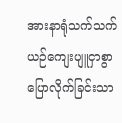အားနာရုံသက်သက် ယဉ်ကျေးပျူငှာစွာ ပြောလိုက်ခြင်းသာ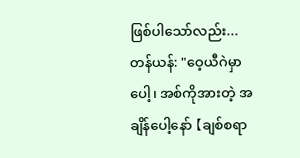ဖြစ်ပါသော်လည်း...
တန်ယန်: "ဝေ့ယီဂဲမှာပေါ့၊ အစ်ကိုအားတဲ့ အချိန်ပေါ့နော် 【ချစ်စရာ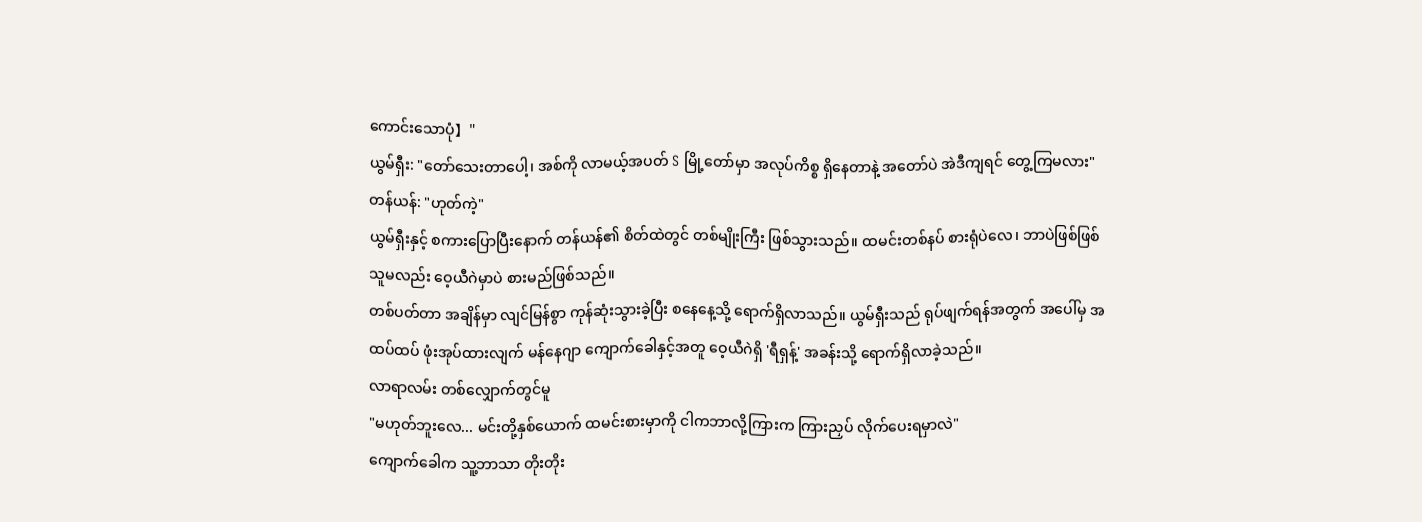ကောင်းသောပုံ】"
ယွမ်ရှီး: "တော်သေးတာပေါ့၊ အစ်ကို လာမယ့်အပတ် S မြို့တော်မှာ အလုပ်ကိစ္စ ရှိနေတာနဲ့ အတော်ပဲ အဲဒီကျရင် တွေ့ကြမလား"
တန်ယန်: "ဟုတ်ကဲ့"
ယွမ်ရှီးနှင့် စကားပြောပြီးနောက် တန်ယန်၏ စိတ်ထဲတွင် တစ်မျိုးကြီး ဖြစ်သွားသည်။ ထမင်းတစ်နပ် စားရုံပဲလေ၊ ဘာပဲဖြစ်ဖြစ် သူမလည်း ဝေ့ယီဂဲမှာပဲ စားမည်ဖြစ်သည်။
တစ်ပတ်တာ အချိန်မှာ လျင်မြန်စွာ ကုန်ဆုံးသွားခဲ့ပြီး စနေနေ့သို့ ရောက်ရှိလာသည်။ ယွမ်ရှီးသည် ရုပ်ဖျက်ရန်အတွက် အပေါ်မှ အထပ်ထပ် ဖုံးအုပ်ထားလျက် မန်နေဂျာ ကျောက်ခေါနှင့်အတူ ဝေ့ယီဂဲရှိ 'ရီရှန့်' အခန်းသို့ ရောက်ရှိလာခဲ့သည်။
လာရာလမ်း တစ်လျှောက်တွင်မူ
"မဟုတ်ဘူးလေ... မင်းတို့နှစ်ယောက် ထမင်းစားမှာကို ငါကဘာလို့ကြားက ကြားညှပ် လိုက်ပေးရမှာလဲ"
ကျောက်ခေါက သူ့ဘာသာ တိုးတိုး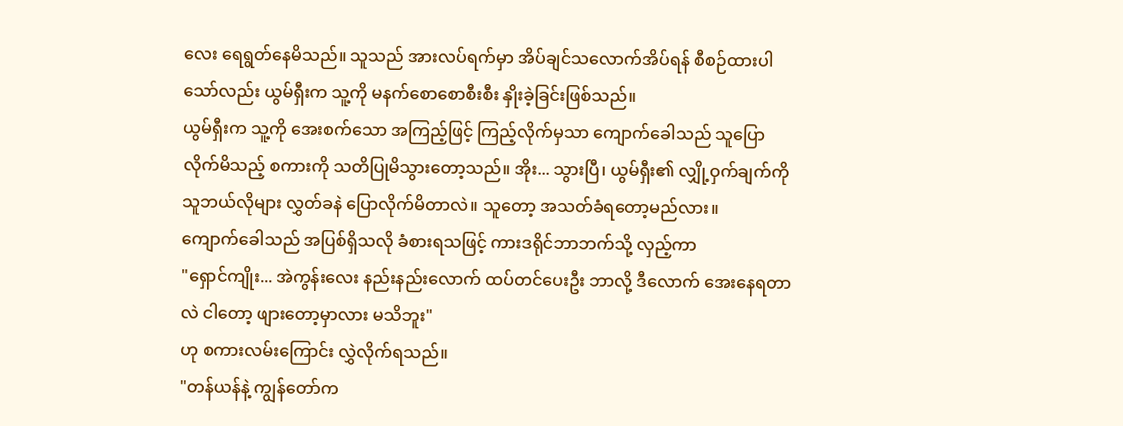လေး ရေရွတ်နေမိသည်။ သူသည် အားလပ်ရက်မှာ အိပ်ချင်သလောက်အိပ်ရန် စီစဉ်ထားပါသော်လည်း ယွမ်ရှီးက သူ့ကို မနက်စောစောစီးစီး နှိုးခဲ့ခြင်းဖြစ်သည်။
ယွမ်ရှီးက သူ့ကို အေးစက်သော အကြည့်ဖြင့် ကြည့်လိုက်မှသာ ကျောက်ခေါသည် သူပြောလိုက်မိသည့် စကားကို သတိပြုမိသွားတော့သည်။ အိုး... သွားပြီ၊ ယွမ်ရှီး၏ လျှို့ဝှက်ချက်ကို သူဘယ်လိုများ လွှတ်ခနဲ ပြောလိုက်မိတာလဲ။ သူတော့ အသတ်ခံရတော့မည်လား။
ကျောက်ခေါသည် အပြစ်ရှိသလို ခံစားရသဖြင့် ကားဒရိုင်ဘာဘက်သို့ လှည့်ကာ
"ရှောင်ကျိုး... အဲကွန်းလေး နည်းနည်းလောက် ထပ်တင်ပေးဦး ဘာလို့ ဒီလောက် အေးနေရတာလဲ ငါတော့ ဖျားတော့မှာလား မသိဘူး"
ဟု စကားလမ်းကြောင်း လွှဲလိုက်ရသည်။
"တန်ယန်နဲ့ ကျွန်တော်က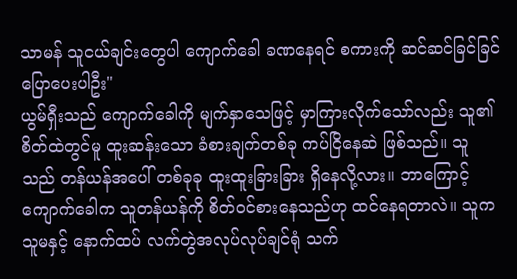သာမန် သူငယ်ချင်းတွေပါ ကျောက်ခေါ ခဏနေရင် စကားကို ဆင်ဆင်ခြင်ခြင် ပြောပေးပါဦး"
ယွမ်ရှီးသည် ကျောက်ခေါကို မျက်နှာသေဖြင့် မှာကြားလိုက်သော်လည်း သူ၏ စိတ်ထဲတွင်မူ ထူးဆန်းသော ခံစားချက်တစ်ခု ကပ်ငြိနေဆဲ ဖြစ်သည်။ သူသည် တန်ယန်အပေါ် တစ်ခုခု ထူးထူးခြားခြား ရှိနေလို့လား။ ဘာကြောင့် ကျောက်ခေါက သူတန်ယန်ကို စိတ်ဝင်စားနေသည်ဟု ထင်နေရတာလဲ။ သူက သူမနှင့် နောက်ထပ် လက်တွဲအလုပ်လုပ်ချင်ရုံ သက်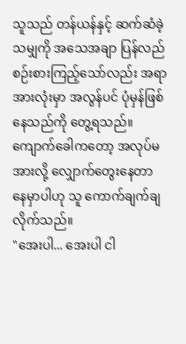သူသည် တန်ယန်နှင့် ဆက်ဆံခဲ့သမျှကို အသေအချာ ပြန်လည်စဉ်းစားကြည့်သော်လည်း အရာအားလုံးမှာ အလွန်ပင် ပုံမှန်ဖြစ်နေသည်ကို တွေ့ရသည်။ ကျောက်ခေါကတော့ အလုပ်မအားလို့ လျှောက်တွေးနေတာ နေမှာပါဟု သူ ကောက်ချက်ချလိုက်သည်။
"အေးပါ... အေးပါ ငါ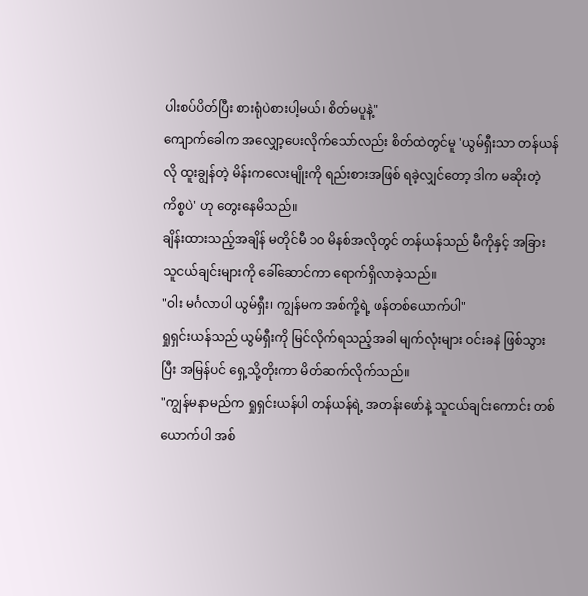ပါးစပ်ပိတ်ပြီး စားရုံပဲစားပါ့မယ်၊ စိတ်မပူနဲ့"
ကျောက်ခေါက အလျှော့ပေးလိုက်သော်လည်း စိတ်ထဲတွင်မူ 'ယွမ်ရှီးသာ တန်ယန်လို ထူးချွန်တဲ့ မိန်းကလေးမျိုးကို ရည်းစားအဖြစ် ရခဲ့လျှင်တော့ ဒါက မဆိုးတဲ့ကိစ္စပဲ' ဟု တွေးနေမိသည်။
ချိန်းထားသည့်အချိန် မတိုင်မီ ၁၀ မိနစ်အလိုတွင် တန်ယန်သည် မီကိုနှင့် အခြားသူငယ်ချင်းများကို ခေါ်ဆောင်ကာ ရောက်ရှိလာခဲ့သည်။
"ဝါး မင်္ဂလာပါ ယွမ်ရှီး၊ ကျွန်မက အစ်ကို့ရဲ့ ဖန်တစ်ယောက်ပါ"
ရှုရှင်းယန်သည် ယွမ်ရှီးကို မြင်လိုက်ရသည့်အခါ မျက်လုံးများ ဝင်းခနဲ ဖြစ်သွားပြီး အမြန်ပင် ရှေ့သို့တိုးကာ မိတ်ဆက်လိုက်သည်။
"ကျွန်မနာမည်က ရှုရှင်းယန်ပါ တန်ယန်ရဲ့ အတန်းဖော်နဲ့ သူငယ်ချင်းကောင်း တစ်ယောက်ပါ အစ်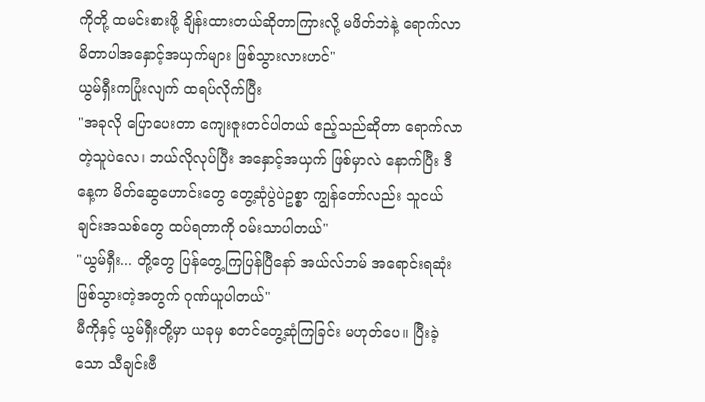ကိုတို့ ထမင်းစားဖို့ ချိန်းထားတယ်ဆိုတာကြားလို့ မဖိတ်ဘဲနဲ့ ရောက်လာမိတာပါအနှောင့်အယှက်များ ဖြစ်သွားလားဟင်"
ယွမ်ရှီးကပြုံးလျက် ထရပ်လိုက်ပြီး
"အခုလို ပြောပေးတာ ကျေးဇူးတင်ပါတယ် ဧည့်သည်ဆိုတာ ရောက်လာတဲ့သူပဲလေ၊ ဘယ်လိုလုပ်ပြီး အနှောင့်အယှက် ဖြစ်မှာလဲ နောက်ပြီး ဒီနေ့က မိတ်ဆွေဟောင်းတွေ တွေ့ဆုံပွဲပဲဥစ္စာ ကျွန်တော်လည်း သူငယ်ချင်းအသစ်တွေ ထပ်ရတာကို ဝမ်းသာပါတယ်"
"ယွမ်ရှီး... တို့တွေ ပြန်တွေ့ကြပြန်ပြီနော် အယ်လ်ဘမ် အရောင်းရဆုံး ဖြစ်သွားတဲ့အတွက် ဂုဏ်ယူပါတယ်"
မီကိုနှင့် ယွမ်ရှီးတို့မှာ ယခုမှ စတင်တွေ့ဆုံကြခြင်း မဟုတ်ပေ။ ပြီးခဲ့သော သီချင်းဗီ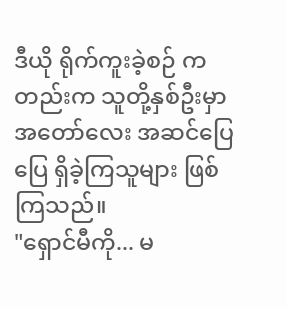ဒီယို ရိုက်ကူးခဲ့စဉ် ကတည်းက သူတို့နှစ်ဦးမှာ အတော်လေး အဆင်ပြေပြေ ရှိခဲ့ကြသူများ ဖြစ်ကြသည်။
"ရှောင်မီကို... မ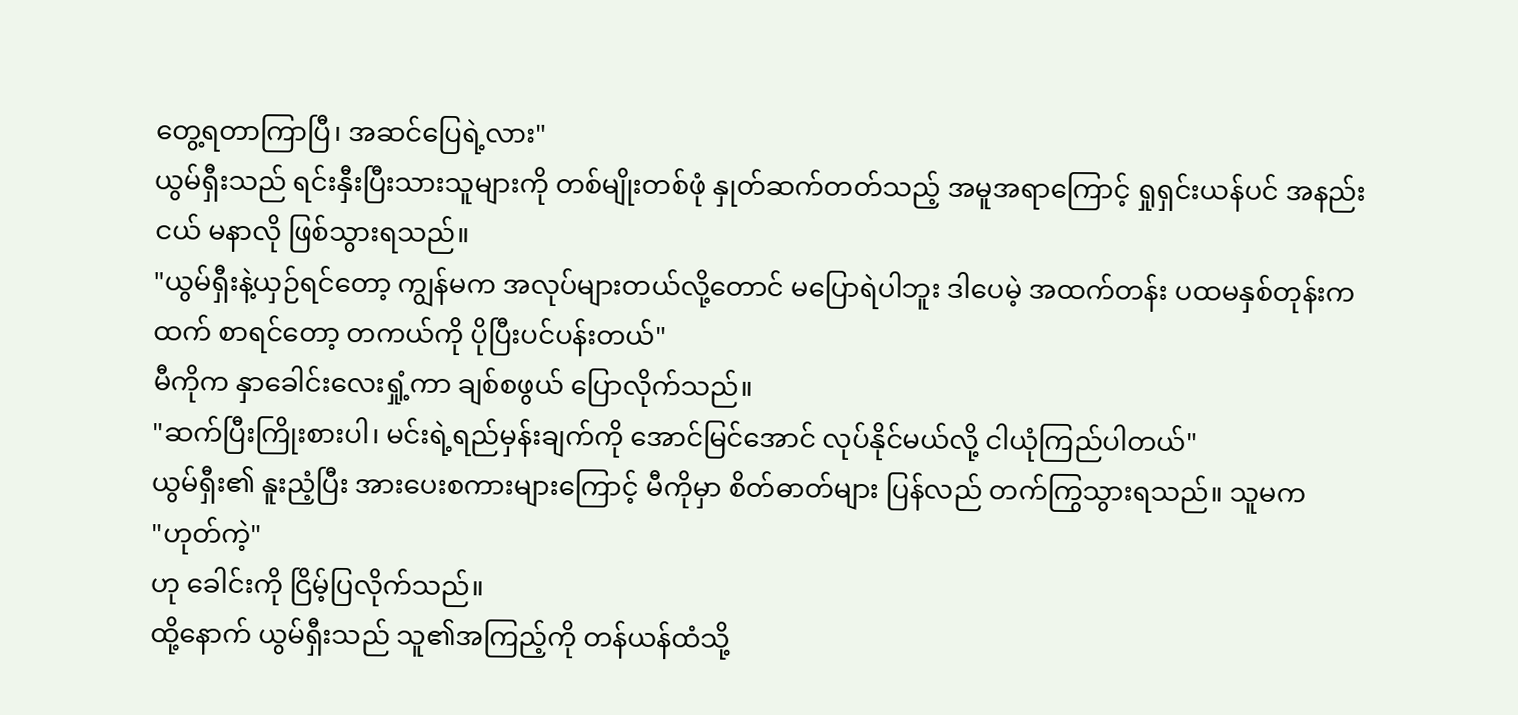တွေ့ရတာကြာပြီ၊ အဆင်ပြေရဲ့လား"
ယွမ်ရှီးသည် ရင်းနှီးပြီးသားသူများကို တစ်မျိုးတစ်ဖုံ နှုတ်ဆက်တတ်သည့် အမူအရာကြောင့် ရှုရှင်းယန်ပင် အနည်းငယ် မနာလို ဖြစ်သွားရသည်။
"ယွမ်ရှီးနဲ့ယှဉ်ရင်တော့ ကျွန်မက အလုပ်များတယ်လို့တောင် မပြောရဲပါဘူး ဒါပေမဲ့ အထက်တန်း ပထမနှစ်တုန်းကထက် စာရင်တော့ တကယ်ကို ပိုပြီးပင်ပန်းတယ်"
မီကိုက နှာခေါင်းလေးရှုံ့ကာ ချစ်စဖွယ် ပြောလိုက်သည်။
"ဆက်ပြီးကြိုးစားပါ၊ မင်းရဲ့ရည်မှန်းချက်ကို အောင်မြင်အောင် လုပ်နိုင်မယ်လို့ ငါယုံကြည်ပါတယ်"
ယွမ်ရှီး၏ နူးညံ့ပြီး အားပေးစကားများကြောင့် မီကိုမှာ စိတ်ဓာတ်များ ပြန်လည် တက်ကြွသွားရသည်။ သူမက
"ဟုတ်ကဲ့"
ဟု ခေါင်းကို ငြိမ့်ပြလိုက်သည်။
ထို့နောက် ယွမ်ရှီးသည် သူ၏အကြည့်ကို တန်ယန်ထံသို့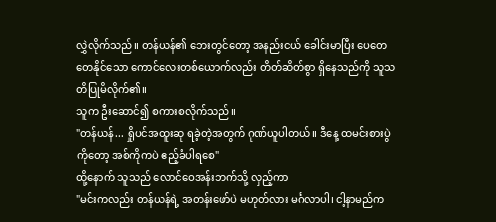လွှဲလိုက်သည်။ တန်ယန်၏ ဘေးတွင်တော့ အနည်းငယ် ခေါင်းမာပြီး ပေတေတေနိုင်သော ကောင်လေးတစ်ယောက်လည်း တိတ်ဆိတ်စွာ ရှိနေသည်ကို သူသတိပြုမိလိုက်၏။
သူက ဦးဆောင်၍ စကားစလိုက်သည်။
"တန်ယန်... ရှိုပင်အထူးဆု ရခဲ့တဲ့အတွက် ဂုဏ်ယူပါတယ်။ ဒီနေ့ ထမင်းစားပွဲကိုတော့ အစ်ကိုကပဲ ဧည့်ခံပါရစေ"
ထို့နောက် သူသည် လောင်ဝေအန်းဘက်သို့ လှည့်ကာ
"မင်းကလည်း တန်ယန်ရဲ့ အတန်းဖော်ပဲ မဟုတ်လား မင်္ဂလာပါ၊ ငါ့နာမည်က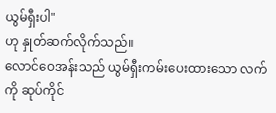ယွမ်ရှီးပါ"
ဟု နှုတ်ဆက်လိုက်သည်။
လောင်ဝေအန်းသည် ယွမ်ရှီးကမ်းပေးထားသော လက်ကို ဆုပ်ကိုင်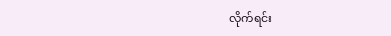လိုက်ရင်း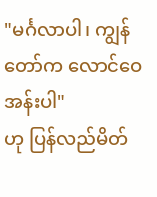"မင်္ဂလာပါ၊ ကျွန်တော်က လောင်ဝေအန်းပါ"
ဟု ပြန်လည်မိတ်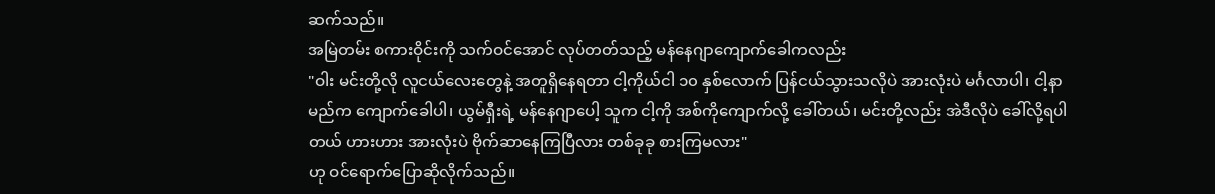ဆက်သည်။
အမြဲတမ်း စကားဝိုင်းကို သက်ဝင်အောင် လုပ်တတ်သည့် မန်နေဂျာကျောက်ခေါကလည်း
"ဝါး မင်းတို့လို လူငယ်လေးတွေနဲ့ အတူရှိနေရတာ ငါ့ကိုယ်ငါ ၁၀ နှစ်လောက် ပြန်ငယ်သွားသလိုပဲ အားလုံးပဲ မင်္ဂလာပါ၊ ငါ့နာမည်က ကျောက်ခေါပါ၊ ယွမ်ရှီးရဲ့ မန်နေဂျာပေါ့ သူက ငါ့ကို အစ်ကိုကျောက်လို့ ခေါ်တယ်၊ မင်းတို့လည်း အဲဒီလိုပဲ ခေါ်လို့ရပါတယ် ဟားဟား အားလုံးပဲ ဗိုက်ဆာနေကြပြီလား တစ်ခုခု စားကြမလား"
ဟု ဝင်ရောက်ပြောဆိုလိုက်သည်။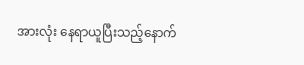အားလုံး နေရာယူပြီးသည့်နောက်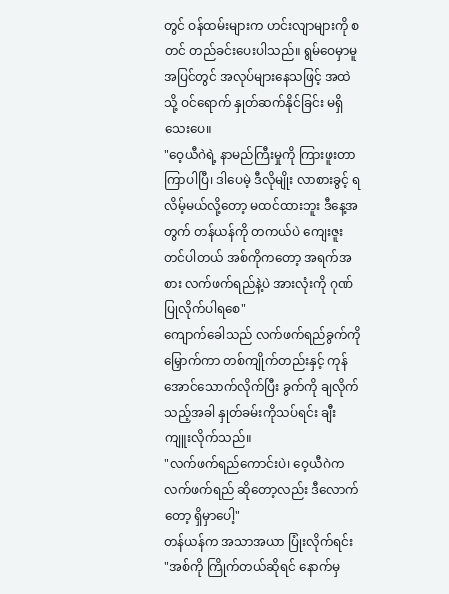တွင် ဝန်ထမ်းများက ဟင်းလျာများကို စတင် တည်ခင်းပေးပါသည်။ ရွမ်ဝေမှာမူ အပြင်တွင် အလုပ်များနေသဖြင့် အထဲသို့ ဝင်ရောက် နှုတ်ဆက်နိုင်ခြင်း မရှိသေးပေ။
"ဝေ့ယီဂဲရဲ့ နာမည်ကြီးမှုကို ကြားဖူးတာ ကြာပါပြီ၊ ဒါပေမဲ့ ဒီလိုမျိုး လာစားခွင့် ရလိမ့်မယ်လို့တော့ မထင်ထားဘူး ဒီနေ့အတွက် တန်ယန်ကို တကယ်ပဲ ကျေးဇူးတင်ပါတယ် အစ်ကိုကတော့ အရက်အစား လက်ဖက်ရည်နဲ့ပဲ အားလုံးကို ဂုဏ်ပြုလိုက်ပါရစေ"
ကျောက်ခေါသည် လက်ဖက်ရည်ခွက်ကို မြှောက်ကာ တစ်ကျိုက်တည်းနှင့် ကုန်အောင်သောက်လိုက်ပြီး ခွက်ကို ချလိုက်သည့်အခါ နှုတ်ခမ်းကိုသပ်ရင်း ချီးကျူးလိုက်သည်။
"လက်ဖက်ရည်ကောင်းပဲ၊ ဝေ့ယီဂဲက လက်ဖက်ရည် ဆိုတော့လည်း ဒီလောက်တော့ ရှိမှာပေါ့"
တန်ယန်က အသာအယာ ပြုံးလိုက်ရင်း
"အစ်ကို ကြိုက်တယ်ဆိုရင် နောက်မှ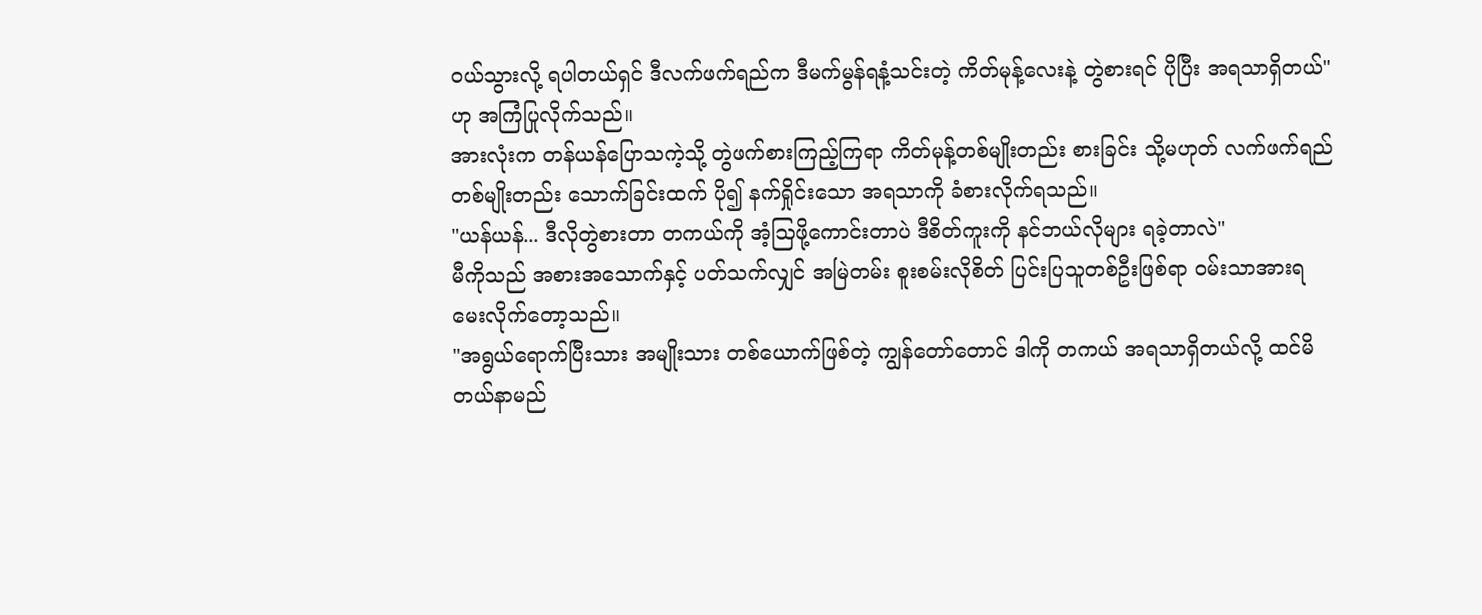ဝယ်သွားလို့ ရပါတယ်ရှင် ဒီလက်ဖက်ရည်က ဒီမက်မွန်ရနံ့သင်းတဲ့ ကိတ်မုန့်လေးနဲ့ တွဲစားရင် ပိုပြီး အရသာရှိတယ်"
ဟု အကြံပြုလိုက်သည်။
အားလုံးက တန်ယန်ပြောသကဲ့သို့ တွဲဖက်စားကြည့်ကြရာ ကိတ်မုန့်တစ်မျိုးတည်း စားခြင်း သို့မဟုတ် လက်ဖက်ရည် တစ်မျိုးတည်း သောက်ခြင်းထက် ပို၍ နက်ရှိုင်းသော အရသာကို ခံစားလိုက်ရသည်။
"ယန်ယန်... ဒီလိုတွဲစားတာ တကယ်ကို အံ့သြဖို့ကောင်းတာပဲ ဒီစိတ်ကူးကို နင်ဘယ်လိုများ ရခဲ့တာလဲ"
မီကိုသည် အစားအသောက်နှင့် ပတ်သက်လျှင် အမြဲတမ်း စူးစမ်းလိုစိတ် ပြင်းပြသူတစ်ဦးဖြစ်ရာ ဝမ်းသာအားရ မေးလိုက်တော့သည်။
"အရွယ်ရောက်ပြီးသား အမျိုးသား တစ်ယောက်ဖြစ်တဲ့ ကျွန်တော်တောင် ဒါကို တကယ် အရသာရှိတယ်လို့ ထင်မိတယ်နာမည်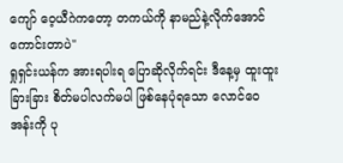ကျော် ဝေ့ယီဂဲကတော့ တကယ်ကို နာမည်နဲ့လိုက်အောင် ကောင်းတာပဲ"
ရှုရှင်းယန်က အားရပါးရ ပြောဆိုလိုက်ရင်း ဒီနေ့မှ ထူးထူးခြားခြား စိတ်မပါလက်မပါ ဖြစ်နေပုံရသော လောင်ဝေအန်းကို ပု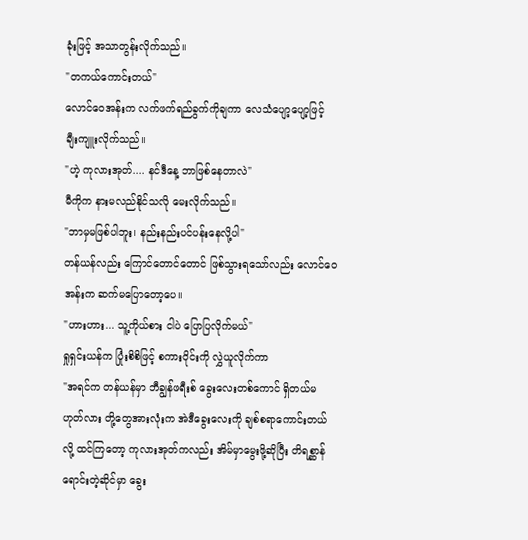ခုံးဖြင့် အသာတွန်းလိုက်သည်။
"တကယ်ကောင်းတယ်"
လောင်ဝေအန်းက လက်ဖက်ရည်ခွက်ကိုချကာ လေသံပျော့ပျော့ဖြင့် ချီးကျူးလိုက်သည်။
"ဟဲ့ ကုလားအုတ်.... နင်ဒီနေ့ ဘာဖြစ်နေတာလဲ"
မီကိုက နားမလည်နိုင်သလို မေးလိုက်သည်။
"ဘာမှမဖြစ်ပါဘူး၊ နည်းနည်းပင်ပန်းနေလို့ပါ"
တန်ယန်လည်း ကြောင်တောင်တောင် ဖြစ်သွားရသော်လည်း လောင်ဝေအန်းက ဆက်မပြောတော့ပေ။
"ဟားဟား... သူ့ကိုယ်စား ငါပဲ ပြောပြလိုက်မယ်"
ရှုရှင်းယန်က ပြုံးစိစိဖြင့် စကားဝိုင်းကို လွှဲယူလိုက်ကာ
"အရင်က တန်ယန်မှာ ဘီချွန်ဖရီးစ် ခွေးလေးတစ်ကောင် ရှိတယ်မဟုတ်လား တို့တွေအားလုံးက အဲဒီခွေးလေးကို ချစ်စရာကောင်းတယ်လို့ ထင်ကြတော့ ကုလားအုတ်ကလည်း အိမ်မှာမွေးဖို့ဆိုပြီး တိရစ္ဆာန်ရောင်းတဲ့ဆိုင်မှာ ခွေး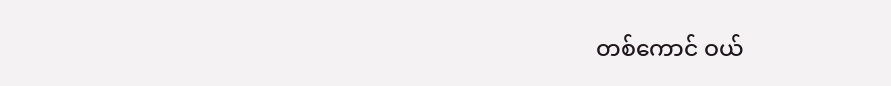တစ်ကောင် ဝယ်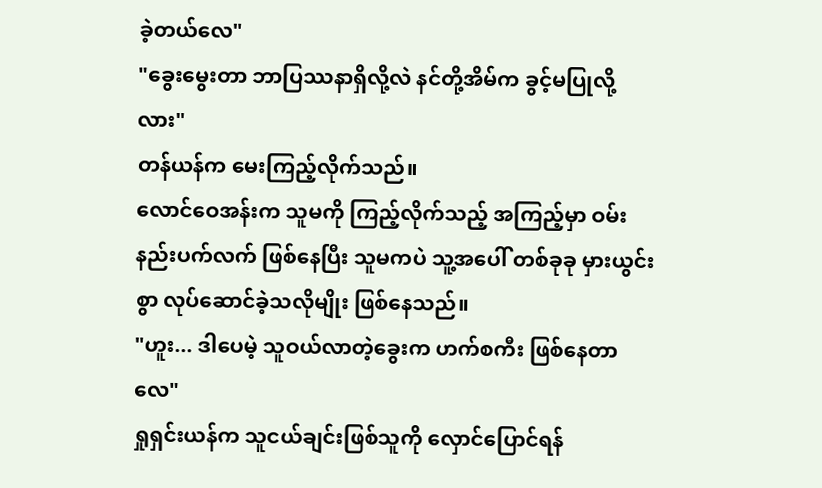ခဲ့တယ်လေ"
"ခွေးမွေးတာ ဘာပြဿနာရှိလို့လဲ နင်တို့အိမ်က ခွင့်မပြုလို့လား"
တန်ယန်က မေးကြည့်လိုက်သည်။
လောင်ဝေအန်းက သူမကို ကြည့်လိုက်သည့် အကြည့်မှာ ဝမ်းနည်းပက်လက် ဖြစ်နေပြီး သူမကပဲ သူ့အပေါ် တစ်ခုခု မှားယွင်းစွာ လုပ်ဆောင်ခဲ့သလိုမျိုး ဖြစ်နေသည်။
"ဟူး... ဒါပေမဲ့ သူဝယ်လာတဲ့ခွေးက ဟက်စကီး ဖြစ်နေတာလေ"
ရှုရှင်းယန်က သူငယ်ချင်းဖြစ်သူကို လှောင်ပြောင်ရန်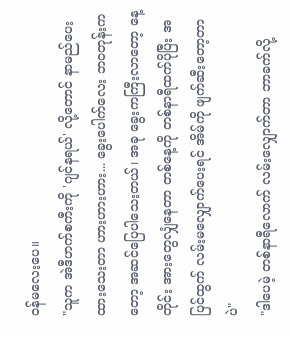ဝန်မလေးပေ။
"သူက အဲဒီဟက်စကီးကို 'ဂျင်နရယ်' လို့တောင် နာမည်ပေးထားသေးတာ ဟားဟားဟား... ခွေးပေါက်လေး ဘဝတုန်းကတော့ အဆင်ပြေပါသေးတယ်၊ အခု ခွေးကကြီးလာတော့ နေ့တိုင်း အားတွေလျှံနေတာ တစ်နေ့ကို တစ်နာရီထက်ပိုပြီး အပြင်ထွက် လမ်းမလျှောက်ပေးရင် အိမ်ကို ဖျက်ဆီးတော့တာပဲ"
"ဒါပေမဲ့ တစ်နာရီလောက် လမ်းလျှောက်တာ ဘာခက်လို့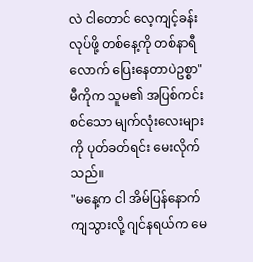လဲ ငါတောင် လေ့ကျင့်ခန်းလုပ်ဖို့ တစ်နေ့ကို တစ်နာရီလောက် ပြေးနေတာပဲဥစ္စာ"
မီကိုက သူမ၏ အပြစ်ကင်းစင်သော မျက်လုံးလေးများကို ပုတ်ခတ်ရင်း မေးလိုက်သည်။
"မနေ့က ငါ အိမ်ပြန်နောက်ကျသွားလို့ ဂျင်နရယ်က မေ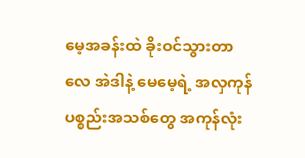မေ့အခန်းထဲ ခိုးဝင်သွားတာလေ အဲဒါနဲ့ မေမေ့ရဲ့ အလှကုန်ပစ္စည်းအသစ်တွေ အကုန်လုံး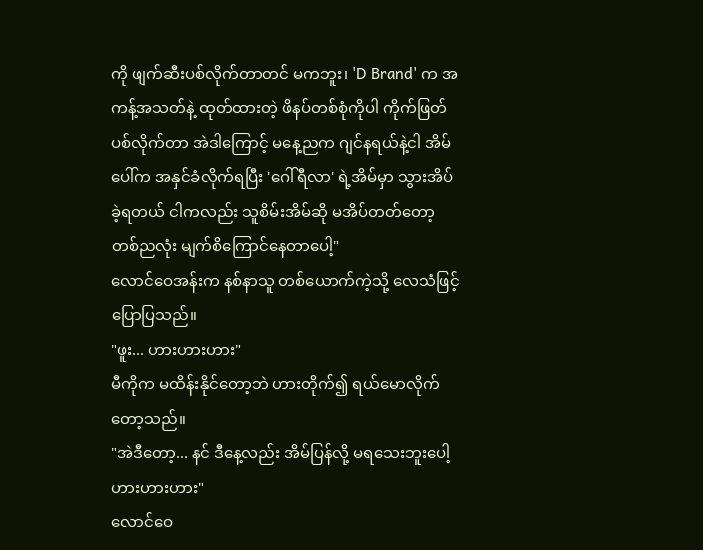ကို ဖျက်ဆီးပစ်လိုက်တာတင် မကဘူး၊ 'D Brand' က အကန့်အသတ်နဲ့ ထုတ်ထားတဲ့ ဖိနပ်တစ်စုံကိုပါ ကိုက်ဖြတ်ပစ်လိုက်တာ အဲဒါကြောင့် မနေ့ညက ဂျင်နရယ်နဲ့ငါ အိမ်ပေါ်က အနှင်ခံလိုက်ရပြီး 'ဂေါ်ရီလာ' ရဲ့အိမ်မှာ သွားအိပ်ခဲ့ရတယ် ငါကလည်း သူစိမ်းအိမ်ဆို မအိပ်တတ်တော့ တစ်ညလုံး မျက်စိကြောင်နေတာပေါ့"
လောင်ဝေအန်းက နစ်နာသူ တစ်ယောက်ကဲ့သို့ လေသံဖြင့် ပြောပြသည်။
"ဖူး... ဟားဟားဟား"
မီကိုက မထိန်းနိုင်တော့ဘဲ ဟားတိုက်၍ ရယ်မောလိုက်တော့သည်။
"အဲဒီတော့... နင် ဒီနေ့လည်း အိမ်ပြန်လို့ မရသေးဘူးပေါ့ ဟားဟားဟား"
လောင်ဝေ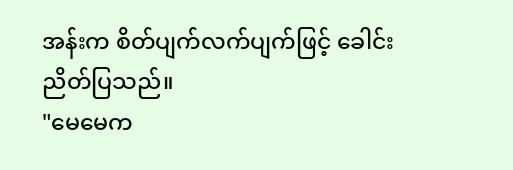အန်းက စိတ်ပျက်လက်ပျက်ဖြင့် ခေါင်းညိတ်ပြသည်။
"မေမေက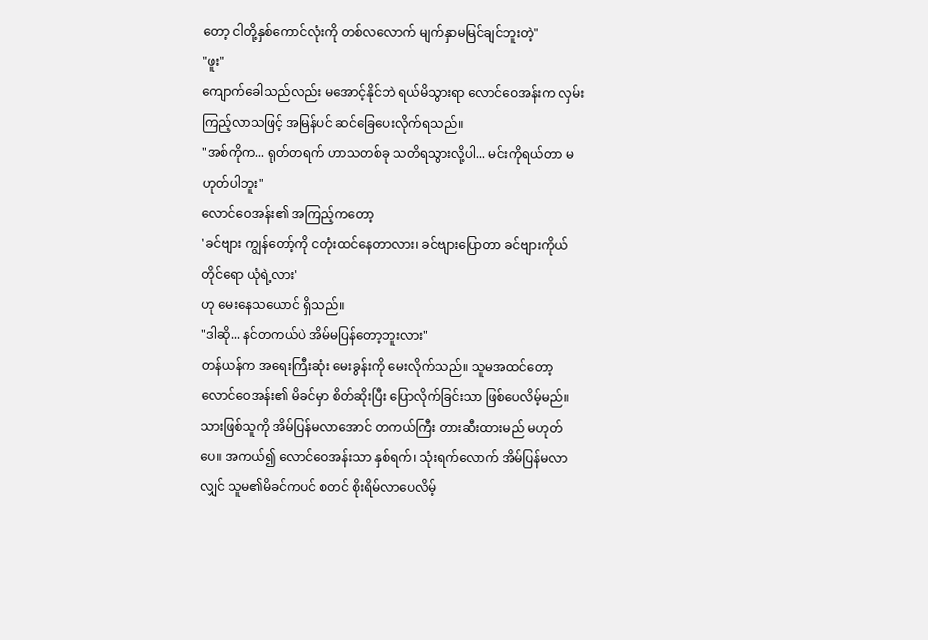တော့ ငါတို့နှစ်ကောင်လုံးကို တစ်လလောက် မျက်နှာမမြင်ချင်ဘူးတဲ့"
"ဖူး"
ကျောက်ခေါသည်လည်း မအောင့်နိုင်ဘဲ ရယ်မိသွားရာ လောင်ဝေအန်းက လှမ်းကြည့်လာသဖြင့် အမြန်ပင် ဆင်ခြေပေးလိုက်ရသည်။
"အစ်ကိုက... ရုတ်တရက် ဟာသတစ်ခု သတိရသွားလို့ပါ... မင်းကိုရယ်တာ မဟုတ်ပါဘူး"
လောင်ဝေအန်း၏ အကြည့်ကတော့
'ခင်ဗျား ကျွန်တော့်ကို ငတုံးထင်နေတာလား၊ ခင်ဗျားပြောတာ ခင်ဗျားကိုယ်တိုင်ရော ယုံရဲ့လား'
ဟု မေးနေသယောင် ရှိသည်။
"ဒါဆို... နင်တကယ်ပဲ အိမ်မပြန်တော့ဘူးလား"
တန်ယန်က အရေးကြီးဆုံး မေးခွန်းကို မေးလိုက်သည်။ သူမအထင်တော့ လောင်ဝေအန်း၏ မိခင်မှာ စိတ်ဆိုးပြီး ပြောလိုက်ခြင်းသာ ဖြစ်ပေလိမ့်မည်။ သားဖြစ်သူကို အိမ်ပြန်မလာအောင် တကယ်ကြီး တားဆီးထားမည် မဟုတ်ပေ။ အကယ်၍ လောင်ဝေအန်းသာ နှစ်ရက်၊ သုံးရက်လောက် အိမ်ပြန်မလာလျှင် သူမ၏မိခင်ကပင် စတင် စိုးရိမ်လာပေလိမ့်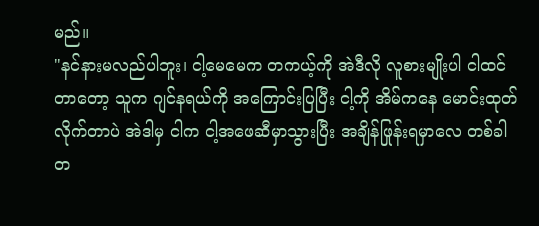မည်။
"နင်နားမလည်ပါဘူး၊ ငါ့မေမေက တကယ့်ကို အဲဒီလို လူစားမျိုးပါ ငါထင်တာတော့ သူက ဂျင်နရယ်ကို အကြောင်းပြပြီး ငါ့ကို အိမ်ကနေ မောင်းထုတ်လိုက်တာပဲ အဲဒါမှ ငါက ငါ့အဖေဆီမှာသွားပြီး အချိန်ဖြုန်းရမှာလေ တစ်ခါတ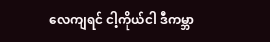လေကျရင် ငါ့ကိုယ်ငါ ဒီကမ္ဘာ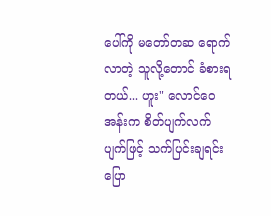ပေါ်ကို မတော်တဆ ရောက်လာတဲ့ သူလို့တောင် ခံစားရတယ်... ဟူး" လောင်ဝေအန်းက စိတ်ပျက်လက်ပျက်ဖြင့် သက်ပြင်းချရင်း ပြော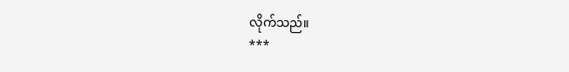လိုက်သည်။
***